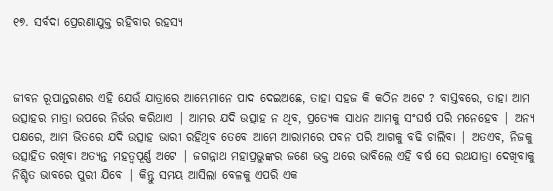୧୭. ସର୍ବଦା ପ୍ରେରଣାଯୁକ୍ତ ରହିବାର ରହସ୍ୟ



ଜୀବନ ରୂପାନ୍ତରଣର ଏହି ଯେଉଁ ଯାତ୍ରାରେ ଆମ୍ଭେମାନେ ପାଦ ଦେଇଅଛେ, ତାହା ସହଜ କି କଠିନ ଅଟେ ? ବାସ୍ତବରେ, ତାହା ଆମ ଉତ୍ସାହର ମାତ୍ରା ଉପରେ ନିର୍ଭର କରିଥାଏ | ଆମର ଯଦି ଉତ୍ସାହ ନ ଥିବ, ପ୍ରତ୍ୟେକ ସାଧନ ଆମକୁ ସଂଘର୍ଷ ପରି ମନେହେବ | ଅନ୍ୟ ପକ୍ଷରେ, ଆମ ଭିତରେ ଯଦି ଉତ୍ସାହ ଭାରୀ ରହିଥିବ ତେବେ ଆମେ ଆରାମରେ ପବନ ପରି ଆଗକୁ ବଢି ଚାଲିବା | ଅତଏବ, ନିଜକୁ ଉତ୍ସାହିତ ରଖିବା ଅତ୍ୟନ୍ତ ମହତ୍ବପୂର୍ଣ୍ଣ ଅଟେ | ଜଗନ୍ନାଥ ମହାପ୍ରଭୁଙ୍କର ଜଣେ ଭକ୍ତ ଥରେ ଭାବିଲେ ଏହି ବର୍ଷ ସେ ରଥଯାତ୍ରା ଦେଖିବାକୁ ନିଶ୍ଚିତ ଭାବରେ ପୁରୀ ଯିବେ | କିନ୍ତୁ ସମୟ ଆସିଲା ବେଳକୁ ଏପରି ଏକ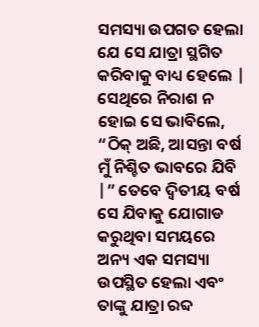ସମସ୍ୟା ଉପଗତ ହେଲା ଯେ ସେ ଯାତ୍ରା ସ୍ଥଗିତ କରିବାକୁ ବାଧ୍ୟ ହେଲେ | ସେଥିରେ ନିରାଶ ନ ହୋଇ ସେ ଭାବିଲେ, “ଠିକ୍ ଅଛି, ଆସନ୍ତା ବର୍ଷ ମୁଁ ନିଶ୍ଚିତ ଭାବରେ ଯିବି |” ତେବେ ଦ୍ବିତୀୟ ବର୍ଷ ସେ ଯିବାକୁ ଯୋଗାଡ କରୁଥିବା ସମୟରେ ଅନ୍ୟ ଏକ ସମସ୍ୟା ଉପସ୍ଥିତ ହେଲା ଏବଂ ତାଙ୍କୁ ଯାତ୍ରା ରବ୍ଦ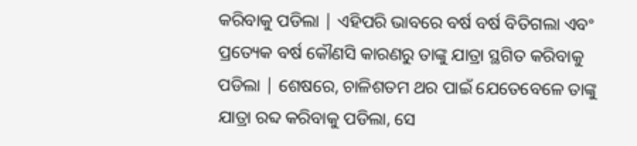କରିବାକୁ ପଡିଲା | ଏହିପରି ଭାବରେ ବର୍ଷ ବର୍ଷ ବିତିଗଲା ଏବଂ ପ୍ରତ୍ୟେକ ବର୍ଷ କୌଣସି କାରଣରୁ ତାଙ୍କୁ ଯାତ୍ରା ସ୍ଥଗିତ କରିବାକୁ ପଡିଲା | ଶେଷରେ, ଚାଳିଶତମ ଥର ପାଇଁ ଯେତେବେଳେ ତାଙ୍କୁ ଯାତ୍ରା ରବ୍ଦ କରିବାକୁ ପଡିଲା, ସେ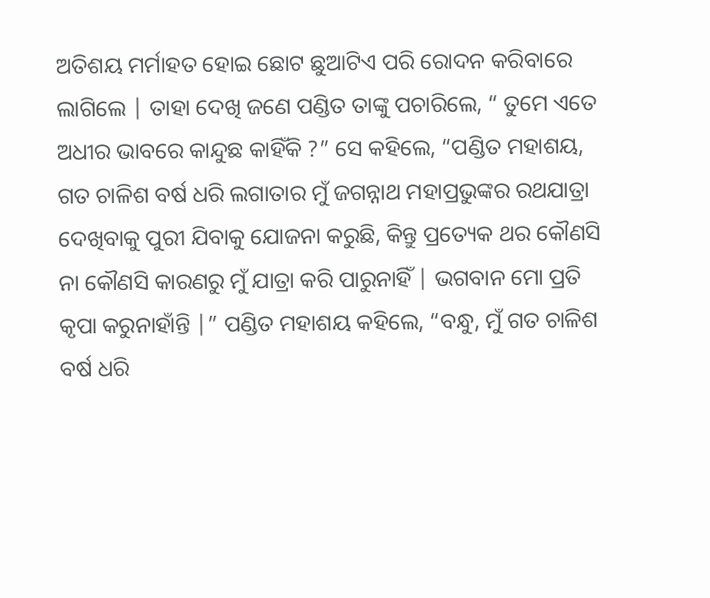ଅତିଶୟ ମର୍ମାହତ ହୋଇ ଛୋଟ ଛୁଆଟିଏ ପରି ରୋଦନ କରିବାରେ ଲାଗିଲେ | ତାହା ଦେଖି ଜଣେ ପଣ୍ଡିତ ତାଙ୍କୁ ପଚାରିଲେ, “ ତୁମେ ଏତେ ଅଧୀର ଭାବରେ କାନ୍ଦୁଛ କାହିଁକି ?” ସେ କହିଲେ, “ପଣ୍ଡିତ ମହାଶୟ, ଗତ ଚାଳିଶ ବର୍ଷ ଧରି ଲଗାତାର ମୁଁ ଜଗନ୍ନାଥ ମହାପ୍ରଭୁଙ୍କର ରଥଯାତ୍ରା ଦେଖିବାକୁ ପୁରୀ ଯିବାକୁ ଯୋଜନା କରୁଛି, କିନ୍ତୁ ପ୍ରତ୍ୟେକ ଥର କୌଣସି ନା କୌଣସି କାରଣରୁ ମୁଁ ଯାତ୍ରା କରି ପାରୁନାହିଁ | ଭଗବାନ ମୋ ପ୍ରତି କୃପା କରୁନାହାଁନ୍ତି |” ପଣ୍ଡିତ ମହାଶୟ କହିଲେ, “ବନ୍ଧୁ, ମୁଁ ଗତ ଚାଳିଶ ବର୍ଷ ଧରି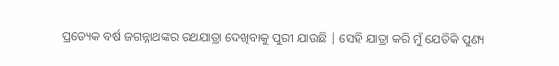ପ୍ରତ୍ୟେକ ବର୍ଷ ଜଗନ୍ନାଥଙ୍କର ରଥଯାତ୍ରା ଦେଖିବାକୁ ପୁରୀ ଯାଉଛି | ସେହି ଯାତ୍ରା କରି ମୁଁ ଯେତିକି ପୁଣ୍ୟ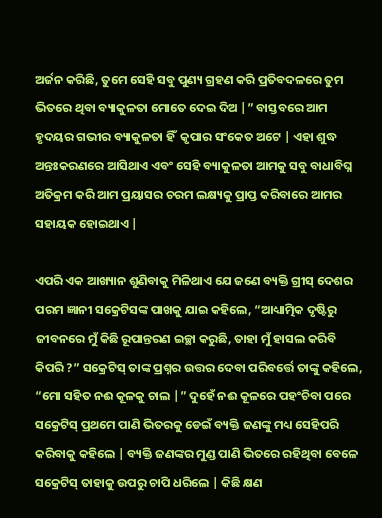ଅର୍ଜନ କରିଛି, ତୁମେ ସେହି ସବୁ ପୁଣ୍ୟ ଗ୍ରହଣ କରି ପ୍ରତିବଦଳରେ ତୁମ ଭିତରେ ଥିବା ବ୍ୟାକୁଳତା ମୋତେ ଦେଇ ଦିଅ |” ବାସ୍ତବରେ ଆମ ହୃଦୟର ଗଭୀର ବ୍ୟାକୁଳତା ହିଁ  କୃପାର ସଂକେତ ଅଟେ | ଏହା ଶୁଦ୍ଧ ଅନ୍ତଃକରଣରେ ଆସିଥାଏ ଏବଂ ସେହି ବ୍ୟାକୁଳତା ଆମକୁ ସବୁ ବାଧାବିଘ୍ନ ଅତିକ୍ରମ କରି ଆମ ପ୍ରୟାସର ଚରମ ଲକ୍ଷ୍ୟକୁ ପ୍ରାପ୍ତ କରିବାରେ ଆମର ସହାୟକ ହୋଇଥାଏ |

ଏପରି ଏକ ଆଖ୍ୟାନ ଶୁଣିବାକୁ ମିଳିଥାଏ ଯେ ଜଣେ ବ୍ୟକ୍ତି ଗ୍ରୀସ୍ ଦେଶର ପରମ ଜ୍ଞାନୀ ସକ୍ରେଟିସଙ୍କ ପାଖକୁ ଯାଇ କହିଲେ, “ଆଧ୍ୟାତ୍ମିକ ଦୃଷ୍ଟିରୁ ଜୀବନରେ ମୁଁ କିଛି ରୂପାନ୍ତରଣ ଇଚ୍ଛା କରୁଛି, ତାହା ମୁଁ ହାସଲ କରିବି କିପରି ?” ସକ୍ରେଟିସ୍ ତାଙ୍କ ପ୍ରଶ୍ନର ଉତ୍ତର ଦେବା ପରିବର୍ତ୍ତେ ତାଙ୍କୁ କହିଲେ, “ମୋ ସହିତ ନଈ କୂଳକୁ ଚାଲ |” ଦୁହେଁ ନଈ କୂଳରେ ପହଂଚିବା ପରେ ସକ୍ରେଟିସ୍ ପ୍ରଥମେ ପାଣି ଭିତରକୁ ଡେଇଁ ବ୍ୟକ୍ତି ଜଣଙ୍କୁ ମଧ୍ୟ ସେହିପରି କରିବାକୁ କହିଲେ | ବ୍ୟକ୍ତି ଜଣଙ୍କର ମୁଣ୍ଡ ପାଣି ଭିତରେ ରହିଥିବା ବେଳେ ସକ୍ରେଟିସ୍ ତାହାକୁ ଉପରୁ ଚାପି ଧରିଲେ | କିଛି କ୍ଷଣ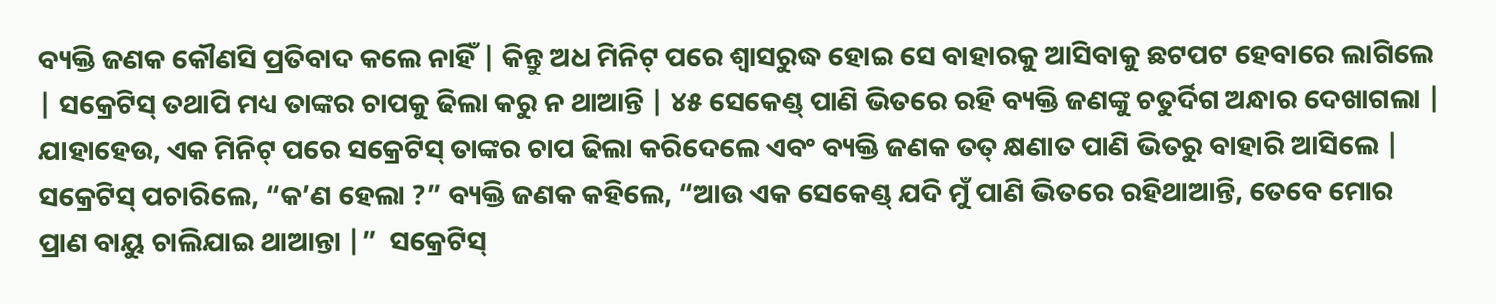ବ୍ୟକ୍ତି ଜଣକ କୌଣସି ପ୍ରତିବାଦ କଲେ ନାହିଁ | କିନ୍ତୁ ଅଧ ମିନିଟ୍ ପରେ ଶ୍ବାସରୁଦ୍ଧ ହୋଇ ସେ ବାହାରକୁ ଆସିବାକୁ ଛଟପଟ ହେବାରେ ଲାଗିଲେ | ସକ୍ରେଟିସ୍ ତଥାପି ମଧ୍ୟ ତାଙ୍କର ଚାପକୁ ଢିଲା କରୁ ନ ଥାଆନ୍ତି | ୪୫ ସେକେଣ୍ଡ୍ ପାଣି ଭିତରେ ରହି ବ୍ୟକ୍ତି ଜଣଙ୍କୁ ଚତୁର୍ଦିଗ ଅନ୍ଧାର ଦେଖାଗଲା | ଯାହାହେଉ, ଏକ ମିନିଟ୍ ପରେ ସକ୍ରେଟିସ୍ ତାଙ୍କର ଚାପ ଢିଲା କରିଦେଲେ ଏବଂ ବ୍ୟକ୍ତି ଜଣକ ତତ୍ କ୍ଷଣାତ ପାଣି ଭିତରୁ ବାହାରି ଆସିଲେ | ସକ୍ରେଟିସ୍ ପଚାରିଲେ, “କ’ଣ ହେଲା ?” ବ୍ୟକ୍ତି ଜଣକ କହିଲେ, “ଆଉ ଏକ ସେକେଣ୍ଡ୍ ଯଦି ମୁଁ ପାଣି ଭିତରେ ରହିଥାଆନ୍ତି, ତେବେ ମୋର ପ୍ରାଣ ବାୟୁ ଚାଲିଯାଇ ଥାଆନ୍ତା |”  ସକ୍ରେଟିସ୍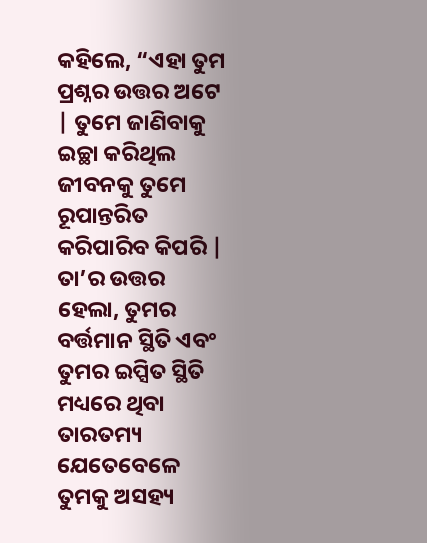କହିଲେ, “ଏହା ତୁମ ପ୍ରଶ୍ନର ଉତ୍ତର ଅଟେ | ତୁମେ ଜାଣିବାକୁ ଇଚ୍ଛା କରିଥିଲ ଜୀବନକୁ ତୁମେ ରୂପାନ୍ତରିତ କରିପାରିବ କିପରି | ତା’ର ଉତ୍ତର ହେଲା, ତୁମର ବର୍ତ୍ତମାନ ସ୍ଥିତି ଏବଂ ତୁମର ଇପ୍ସିତ ସ୍ଥିତି ମଧ୍ୟରେ ଥିବା ତାରତମ୍ୟ ଯେତେବେଳେ ତୁମକୁ ଅସହ୍ୟ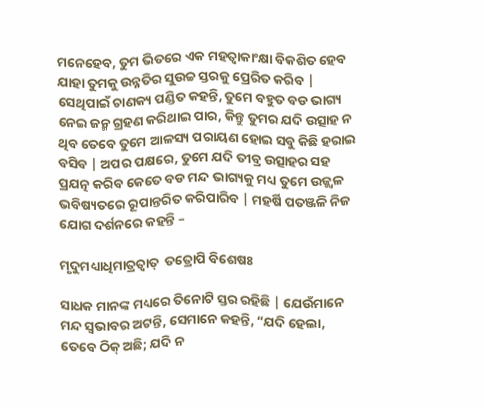ମନେହେବ, ତୁମ ଭିତରେ ଏକ ମହତ୍ବାକାଂକ୍ଷା ବିକଶିତ ହେବ ଯାହା ତୁମକୁ ଉନ୍ନତିର ସୁଉଚ୍ଚ ସ୍ତରକୁ ପ୍ରେରିତ କରିବ | ସେଥିପାଇଁ ଚାଣକ୍ୟ ପଣ୍ଡିତ କହନ୍ତି, ତୁମେ ବହୁତ ବଡ ଭାଗ୍ୟ ନେଇ ଜନ୍ମ ଗ୍ରହଣ କରିଥାଇ ପାର, କିନ୍ତୁ ତୁମର ଯଦି ଉତ୍ସାହ ନ ଥିବ ତେବେ ତୁମେ ଆଳସ୍ୟ ପରାୟଣ ହୋଇ ସବୁ କିଛି ହରାଇ ବସିବ | ଅପର ପକ୍ଷରେ, ତୁମେ ଯଦି ତୀବ୍ର ଉତ୍ସାହର ସହ ପ୍ରଯତ୍ନ କରିବ କେତେ ବଡ ମନ୍ଦ ଭାଗ୍ୟକୁ ମଧ୍ୟ ତୁମେ ଉଜ୍ଜ୍ବଳ ଭବିଷ୍ୟତରେ ରୂପାନ୍ତରିତ କରିପାରିବ | ମହର୍ଷି ପତଞ୍ଜଳି ନିଜ ଯୋଗ ଦର୍ଶନରେ କହନ୍ତି –

ମୃଦୁମଧ୍ୟାଧିମାତ୍ରତ୍ବାତ୍  ତତ୍ରୋପି ବିଶେଷଃ

ସାଧକ ମାନଙ୍କ ମଧ୍ୟରେ ତିନୋଟି ସ୍ତର ରହିଛି | ଯେଉଁମାନେ ମନ୍ଦ ସ୍ବଭାବର ଅଟନ୍ତି, ସେମାନେ କହନ୍ତି, “ଯଦି ହେଲା, ତେବେ ଠିକ୍ ଅଛି; ଯଦି ନ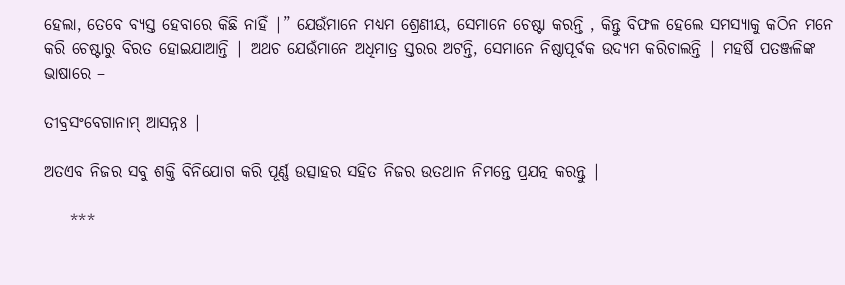ହେଲା, ତେବେ ବ୍ୟସ୍ତ ହେବାରେ କିଛି ନାହିଁ |” ଯେଉଁମାନେ ମଧ୍ୟମ ଶ୍ରେଣୀୟ, ସେମାନେ ଚେଷ୍ଟା କରନ୍ତି , କିନ୍ତୁ ବିଫଳ ହେଲେ ସମସ୍ୟାକୁ କଠିନ ମନେ କରି ଚେଷ୍ଟାରୁ ବିରତ ହୋଇଯାଆନ୍ତି | ଅଥଚ ଯେଉଁମାନେ ଅଧିମାତ୍ର ସ୍ତରର ଅଟନ୍ତି, ସେମାନେ ନିଷ୍ଠାପୂର୍ବକ ଉଦ୍ୟମ କରିଚାଲନ୍ତି | ମହର୍ଷି ପତଞ୍ଜଳିଙ୍କ ଭାଷାରେ –

ତୀବ୍ରସଂବେଗାନାମ୍ ଆସନ୍ନଃ |

ଅତଏବ ନିଜର ସବୁ ଶକ୍ତି ବିନିଯୋଗ କରି ପୂର୍ଣ୍ଣ ଉତ୍ସାହର ସହିତ ନିଜର ଉତଥାନ ନିମନ୍ତେ ପ୍ରଯତ୍ନ କରନ୍ତୁ |

    ***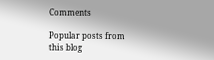Comments

Popular posts from this blog